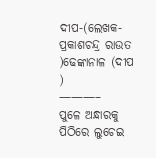ଦୀପ-(ଲେଖକ-ପ୍ରକାଶଚନ୍ଦ୍ର ରାଉତ )ଢେଙ୍କାନାଳ (ଦୀପ )
———–
ପୁଳେ ଅନ୍ଧାରକୁ ପିଠିରେ ଲୁଚେଇ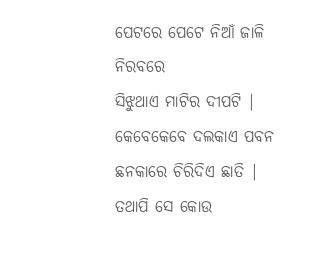ପେଟରେ ପେଟେ ନିଆଁ ଜାଳି
ନିରବରେ
ସିଝୁଥାଏ ମାଟିର ଦୀପଟି |
କେବେକେବେ ଦଲକାଏ ପବନ
ଛନକାରେ ଚିରିଦିଏ ଛାତି |
ତଥାପି ସେ କୋଉ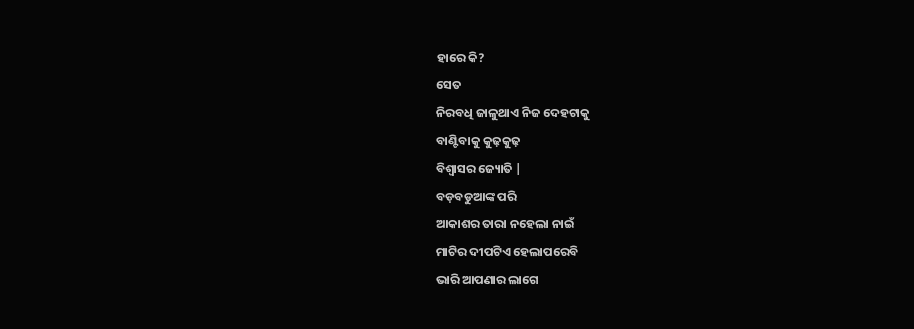ହାରେ କି?
ସେତ
ନିରବଧି ଜାଳୁଥାଏ ନିଜ ଦେହଟାକୁ
ବାଣ୍ଟିବାକୁ କୁଢ଼କୁଢ଼
ବିଶ୍ୱାସର ଜ୍ୟୋତି |
ବଡ଼ବଡୁଆଙ୍କ ପରି
ଆକାଶର ତାରା ନହେଲା ନାଇଁ
ମାଟିର ଦୀପଟିଏ ହେଲାପରେବି
ଭାରି ଆପଣାର ଲାଗେ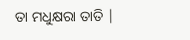ତା ମଧୁକ୍ଷରା ତାତି |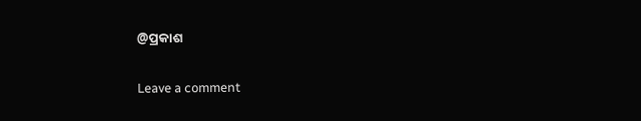@ପ୍ରକାଶ

Leave a comment